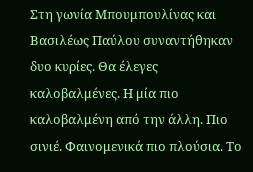Στη γωνία Μπουμπουλίνας και Βασιλέως Παύλου συναντήθηκαν δυο κυρίες. Θα έλεγες καλοβαλμένες. Η μία πιο καλοβαλμένη από την άλλη. Πιο σινιέ. Φαινομενικά πιο πλούσια. Το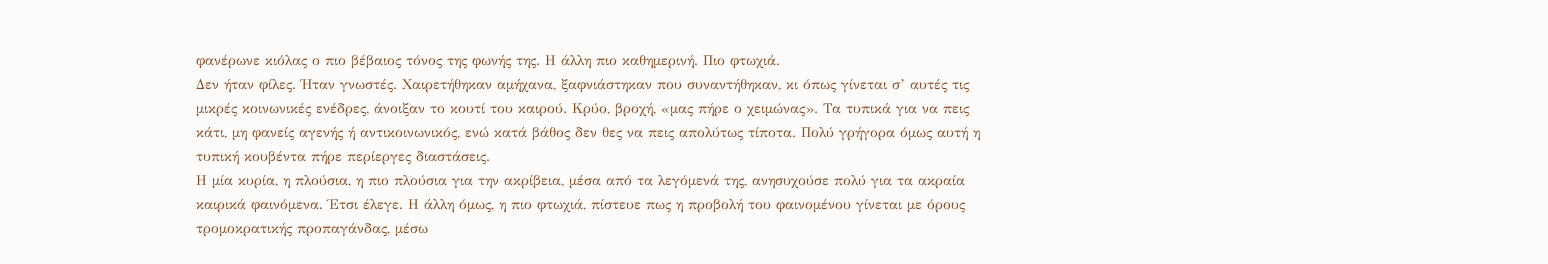φανέρωνε κιόλας ο πιο βέβαιος τόνος της φωνής της. Η άλλη πιο καθημερινή. Πιο φτωχιά.
Δεν ήταν φίλες. Ήταν γνωστές. Χαιρετήθηκαν αμήχανα, ξαφνιάστηκαν που συναντήθηκαν, κι όπως γίνεται σ’ αυτές τις μικρές κοινωνικές ενέδρες, άνοιξαν το κουτί του καιρού. Κρύο, βροχή, «μας πήρε ο χειμώνας». Τα τυπικά για να πεις κάτι, μη φανείς αγενής ή αντικοινωνικός, ενώ κατά βάθος δεν θες να πεις απολύτως τίποτα. Πολύ γρήγορα όμως αυτή η τυπική κουβέντα πήρε περίεργες διαστάσεις.
Η μία κυρία, η πλούσια, η πιο πλούσια για την ακρίβεια, μέσα από τα λεγόμενά της, ανησυχούσε πολύ για τα ακραία καιρικά φαινόμενα. Έτσι έλεγε. Η άλλη όμως, η πιο φτωχιά, πίστευε πως η προβολή του φαινομένου γίνεται με όρους τρομοκρατικής προπαγάνδας, μέσω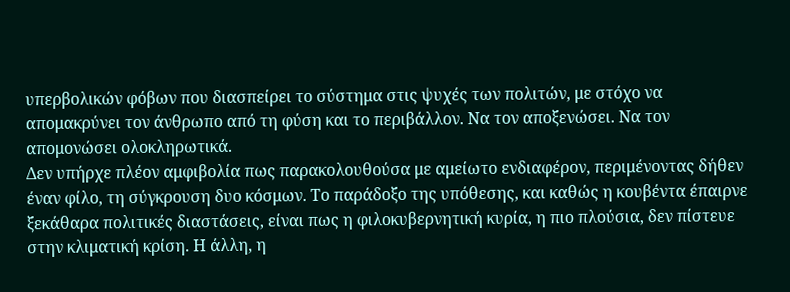υπερβολικών φόβων που διασπείρει το σύστημα στις ψυχές των πολιτών, με στόχο να απομακρύνει τον άνθρωπο από τη φύση και το περιβάλλον. Να τον αποξενώσει. Να τον απομονώσει ολοκληρωτικά.
Δεν υπήρχε πλέον αμφιβολία πως παρακολουθούσα με αμείωτο ενδιαφέρον, περιμένοντας δήθεν έναν φίλο, τη σύγκρουση δυο κόσμων. Το παράδοξο της υπόθεσης, και καθώς η κουβέντα έπαιρνε ξεκάθαρα πολιτικές διαστάσεις, είναι πως η φιλοκυβερνητική κυρία, η πιο πλούσια, δεν πίστευε στην κλιματική κρίση. Η άλλη, η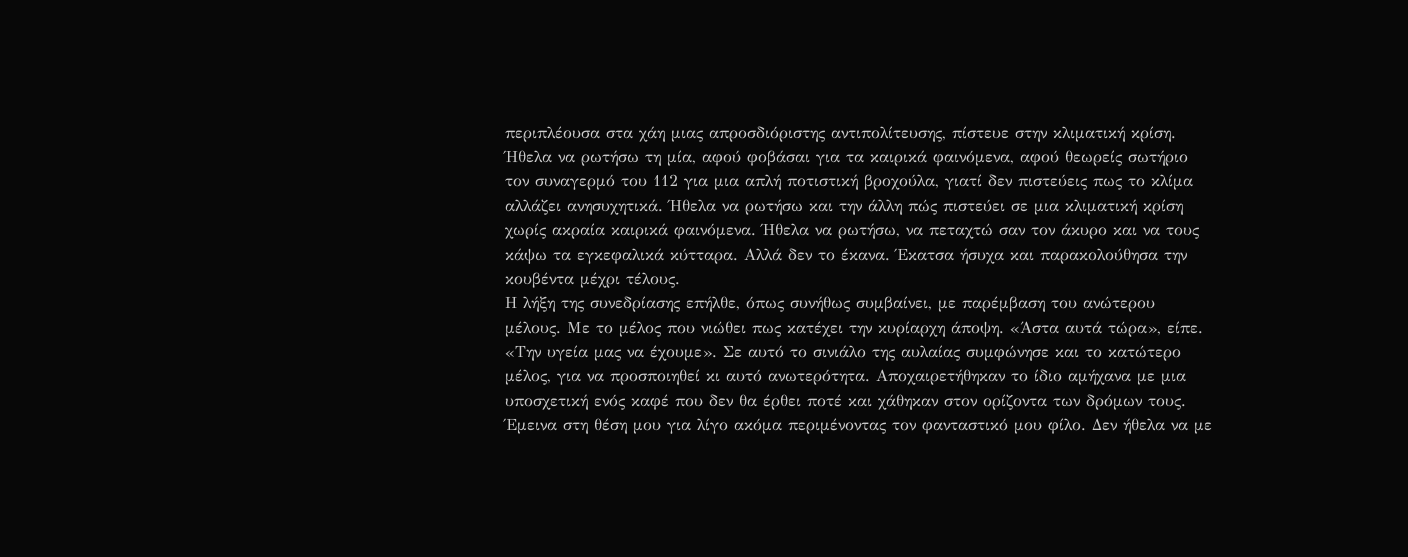περιπλέουσα στα χάη μιας απροσδιόριστης αντιπολίτευσης, πίστευε στην κλιματική κρίση.
Ήθελα να ρωτήσω τη μία, αφού φοβάσαι για τα καιρικά φαινόμενα, αφού θεωρείς σωτήριο τον συναγερμό του 112 για μια απλή ποτιστική βροχούλα, γιατί δεν πιστεύεις πως το κλίμα αλλάζει ανησυχητικά. Ήθελα να ρωτήσω και την άλλη πώς πιστεύει σε μια κλιματική κρίση χωρίς ακραία καιρικά φαινόμενα. Ήθελα να ρωτήσω, να πεταχτώ σαν τον άκυρο και να τους κάψω τα εγκεφαλικά κύτταρα. Αλλά δεν το έκανα. Έκατσα ήσυχα και παρακολούθησα την κουβέντα μέχρι τέλους.
Η λήξη της συνεδρίασης επήλθε, όπως συνήθως συμβαίνει, με παρέμβαση του ανώτερου μέλους. Με το μέλος που νιώθει πως κατέχει την κυρίαρχη άποψη. «Άστα αυτά τώρα», είπε. «Την υγεία μας να έχουμε». Σε αυτό το σινιάλο της αυλαίας συμφώνησε και το κατώτερο μέλος, για να προσποιηθεί κι αυτό ανωτερότητα. Αποχαιρετήθηκαν το ίδιο αμήχανα με μια υποσχετική ενός καφέ που δεν θα έρθει ποτέ και χάθηκαν στον ορίζοντα των δρόμων τους.
Έμεινα στη θέση μου για λίγο ακόμα περιμένοντας τον φανταστικό μου φίλο. Δεν ήθελα να με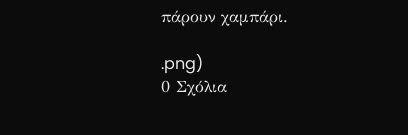πάρουν χαμπάρι.

.png)
0 Σχόλια